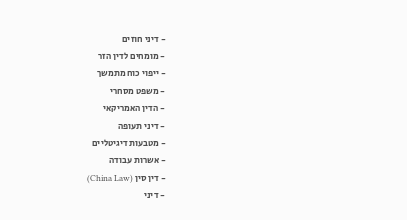- דיני חוזים
- מומחים לדין הזר
- ייפוי כוח מתמשך
- משפט מסחרי
- הדין האמריקאי
- דיני תעופה
- מטבעות דיגיטליים
- אשרות עבודה
- דין סין (China Law)
- דיני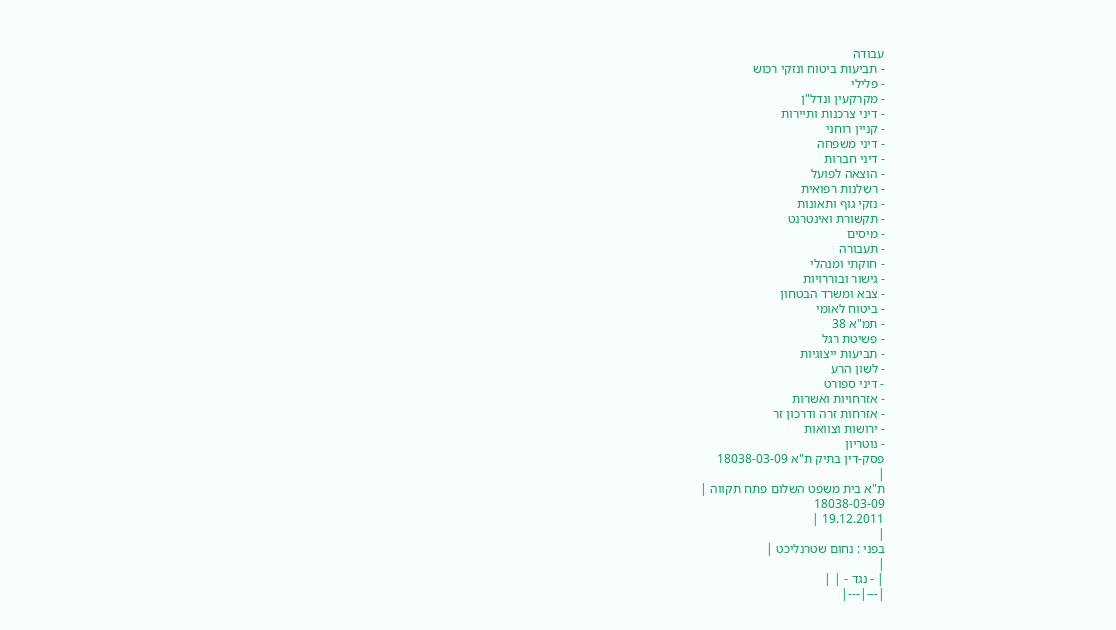עבודה
- תביעות ביטוח ונזקי רכוש
- פלילי
- מקרקעין ונדל"ן
- דיני צרכנות ותיירות
- קניין רוחני
- דיני משפחה
- דיני חברות
- הוצאה לפועל
- רשלנות רפואית
- נזקי גוף ותאונות
- תקשורת ואינטרנט
- מיסים
- תעבורה
- חוקתי ומנהלי
- גישור ובוררויות
- צבא ומשרד הבטחון
- ביטוח לאומי
- תמ"א 38
- פשיטת רגל
- תביעות ייצוגיות
- לשון הרע
- דיני ספורט
- אזרחויות ואשרות
- אזרחות זרה ודרכון זר
- ירושות וצוואות
- נוטריון
פסק-דין בתיק ת"א 18038-03-09
|
ת"א בית משפט השלום פתח תקווה |
18038-03-09
19.12.2011 |
|
בפני : נחום שטרנליכט |
|
| - נגד - | |
|---|---|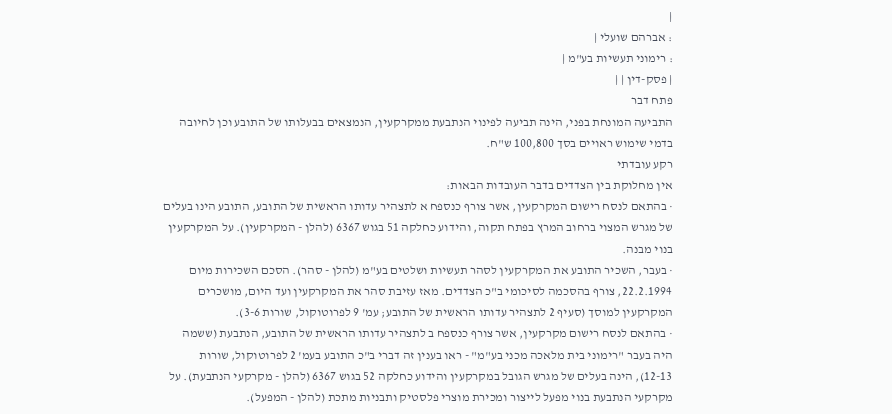|
: אברהם שועלי |
: רימוני תעשיות בע"מ |
| פסק-דין | |
פתח דבר
התביעה המונחת בפני, הינה תביעה לפינוי הנתבעת ממקרקעין, הנמצאים בבעלותו של התובע וכן לחיובה בדמי שימוש ראויים בסך 100,800 ש"ח.
רקע עובדתי
אין מחלוקת בין הצדדים בדבר העובדות הבאות:
· בהתאם לנסח רישום המקרקעין, אשר צורף כנספח א לתצהיר עדותו הראשית של התובע, התובע הינו בעלים של מגרש המצוי ברחוב המרץ בפתח תקוה, והידוע כחלקה 51 בגוש 6367 (להלן - המקרקעין). על המקרקעין בנוי מבנה.
· בעבר, השכיר התובע את המקרקעין לסהר תעשיות ושלטים בע"מ (להלן - סהר). הסכם השכירות מיום 22.2.1994, צורף בהסכמה לסיכומי ב"כ הצדדים. מאז עזיבת סהר את המקרקעין ועד היום, מושכרים המקרקעין למוסך (סעיף 2 לתצהיר עדותו הראשית של התובע; עמ' 9 לפרוטוקול, שורות 3-6).
· בהתאם לנסח רישום מקרקעין, אשר צורף כנספח ב לתצהיר עדותו הראשית של התובע, הנתבעת (ששמה היה בעבר "רימוני בית מלאכה מכני בע"מ" - ראו בענין זה דברי ב"כ התובע בעמ' 2 לפרוטוקול, שורות 12-13), הינה בעלים של מגרש הגובל במקרקעין והידוע כחלקה 52 בגוש 6367 (להלן - מקרקעי הנתבעת). על מקרקעי הנתבעת בנוי מפעל לייצור ומכירת מוצרי פלסטיק ותבניות מתכת (להלן - המפעל).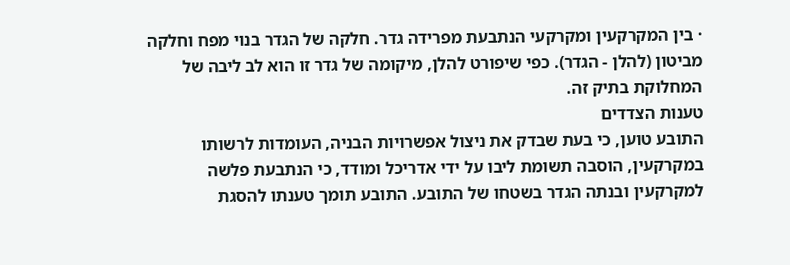· בין המקרקעין ומקרקעי הנתבעת מפרידה גדר. חלקה של הגדר בנוי מפח וחלקה מביטון (להלן - הגדר). כפי שיפורט להלן, מיקומה של גדר זו הוא לב ליבה של המחלוקת בתיק זה.
טענות הצדדים
התובע טוען, כי בעת שבדק את ניצול אפשרויות הבניה, העומדות לרשותו במקרקעין, הוסבה תשומת ליבו על ידי אדריכל ומודד, כי הנתבעת פלשה למקרקעין ובנתה הגדר בשטחו של התובע. התובע תומך טענתו להסגת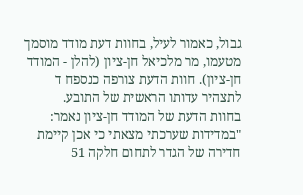גבול, כאמור לעיל, בחוות דעת מודד מוסמך מטעמו, מר מלכיאל חן-ציון (להלן - המודד חן-ציון). חוות הדעת צורפה כנספח ד לתצהיר עדותו הראשית של התובע.
בחוות הדעת של המודד חן-ציון נאמר:
"במדידות שערכתי מצאתי כי אכן קיימת חדירה של הגדר לתחום חלקה 51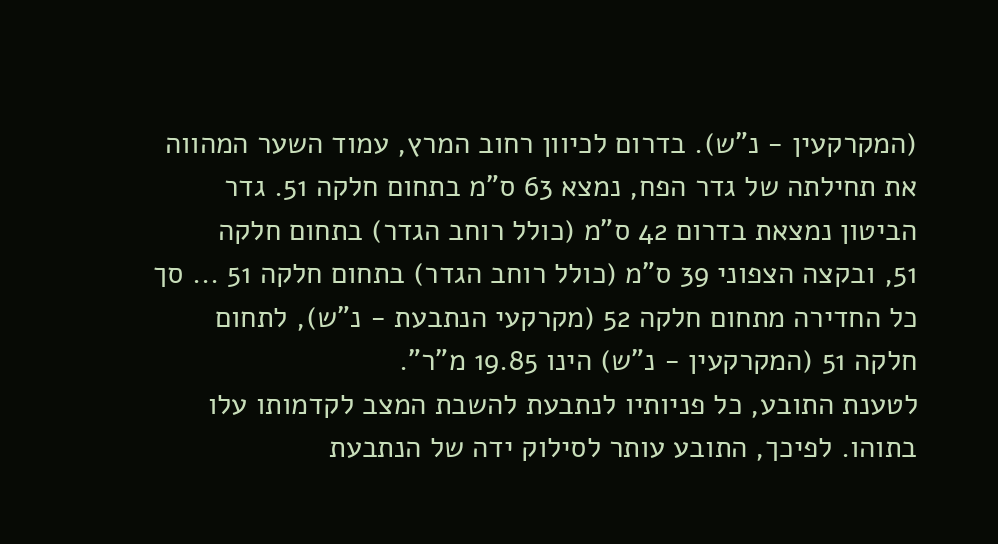(המקרקעין - נ"ש). בדרום לכיוון רחוב המרץ, עמוד השער המהווה את תחילתה של גדר הפח, נמצא 63 ס"מ בתחום חלקה 51. גדר הביטון נמצאת בדרום 42 ס"מ (כולל רוחב הגדר) בתחום חלקה
51, ובקצה הצפוני 39 ס"מ (כולל רוחב הגדר) בתחום חלקה 51 ... סך כל החדירה מתחום חלקה 52 (מקרקעי הנתבעת - נ"ש), לתחום חלקה 51 (המקרקעין - נ"ש) הינו 19.85 מ"ר".
לטענת התובע, כל פניותיו לנתבעת להשבת המצב לקדמותו עלו בתוהו. לפיכך, התובע עותר לסילוק ידה של הנתבעת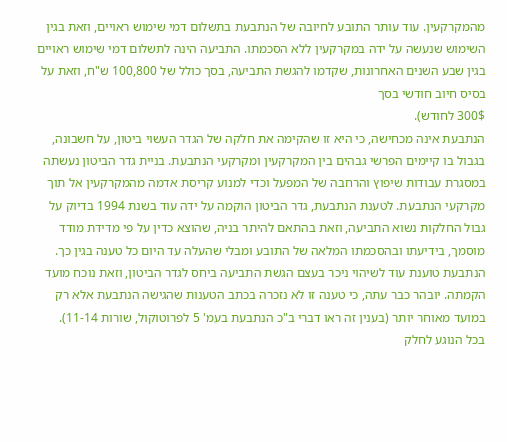מהמקרקעין. עוד עותר התובע לחיובה של הנתבעת בתשלום דמי שימוש ראויים, וזאת בגין השימוש שנעשה על ידה במקרקעין ללא הסכמתו. התביעה הינה לתשלום דמי שימוש ראויים בגין שבע השנים האחרונות, שקדמו להגשת התביעה, בסך כולל של 100,800 ש"ח, וזאת על בסיס חיוב חודשי בסך
300$ לחודש).
הנתבעת אינה מכחישה, כי היא זו שהקימה את חלקה של הגדר העשוי ביטון, על חשבונה, בגבול בו קיימים הפרשי גבהים בין המקרקעין ומקרקעי הנתבעת. בניית גדר הביטון נעשתה במסגרת עבודות שיפוץ והרחבה של המפעל וכדי למנוע קריסת אדמה מהמקרקעין אל תוך מקרקעי הנתבעת. לטענת הנתבעת, גדר הביטון הוקמה על ידה עוד בשנת 1994 בדיוק על גבול החלקות נשוא התביעה, וזאת בהתאם להיתר בניה, שהוצא כדין על פי מדידת מודד מוסמך, בידיעתו ובהסכמתו המלאה של התובע ומבלי שהעלה עד היום כל טענה בגין כך.
הנתבעת טוענת עוד לשיהוי ניכר בעצם הגשת התביעה ביחס לגדר הביטון, וזאת נוכח מועד הקמתה. יובהר כבר עתה, כי טענה זו לא נזכרה בכתב הטענות שהגישה הנתבעת אלא רק במועד מאוחר יותר (בענין זה ראו דברי ב"כ הנתבעת בעמ' 5 לפרוטוקול, שורות 11-14).
בכל הנוגע לחלק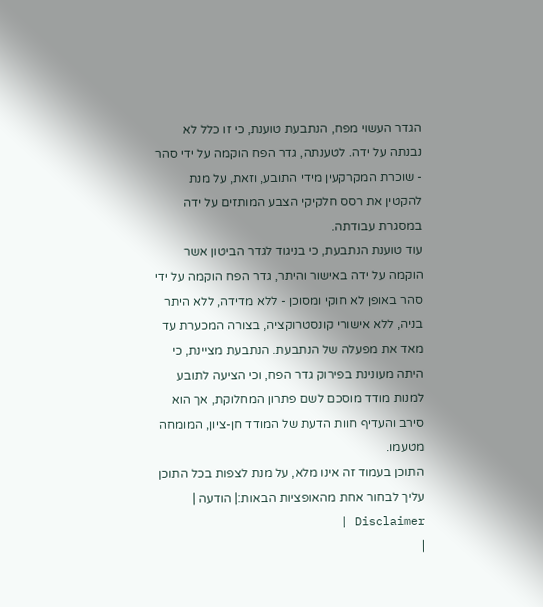הגדר העשוי מפח, הנתבעת טוענת, כי זו כלל לא נבנתה על ידה. לטענתה, גדר הפח הוקמה על ידי סהר - שוכרת המקרקעין מידי התובע, וזאת, על מנת להקטין את רסס חלקיקי הצבע המותזים על ידה במסגרת עבודתה.
עוד טוענת הנתבעת, כי בניגוד לגדר הביטון אשר הוקמה על ידה באישור והיתר, גדר הפח הוקמה על ידי סהר באופן לא חוקי ומסוכן - ללא מדידה, ללא היתר בניה, ללא אישורי קונסטרוקציה, בצורה המכערת עד מאד את מפעלה של הנתבעת. הנתבעת מציינת, כי היתה מעונינת בפירוק גדר הפח, וכי הציעה לתובע למנות מודד מוסכם לשם פתרון המחלוקת, אך הוא סירב והעדיף חוות הדעת של המודד חן-ציון, המומחה מטעמו.
התוכן בעמוד זה אינו מלא, על מנת לצפות בכל התוכן עליך לבחור אחת מהאופציות הבאות:| הודעה | Disclaimer |
|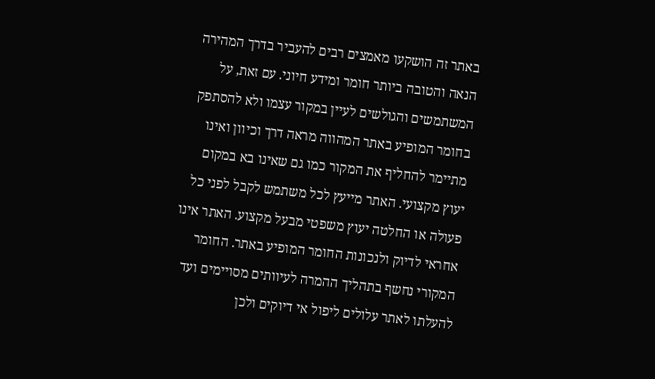באתר זה הושקעו מאמצים רבים להעביר בדרך המהירה הנאה והטובה ביותר חומר ומידע חיוני. עם זאת, על המשתמשים והגולשים לעיין במקור עצמו ולא להסתפק בחומר המופיע באתר המהווה מראה דרך וכיוון ואינו מתיימר להחליף את המקור כמו גם שאינו בא במקום יעוץ מקצועי. האתר מייעץ לכל משתמש לקבל לפני כל פעולה או החלטה יעוץ משפטי מבעל מקצוע. האתר אינו אחראי לדיוק ולנכונות החומר המופיע באתר. החומר המקורי נחשף בתהליך ההמרה לעיוותים מסויימים ועד להעלתו לאתר עלולים ליפול אי דיוקים ולכן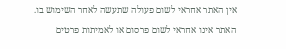אין האתר אחראי לשום פעולה שתעשה לאחר השימוש בו. האתר אינו אחראי לשום פרסום או לאמיתות פרטים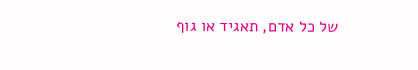של כל אדם, תאגיד או גוף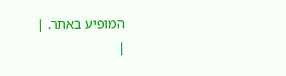המופיע באתר. |
|